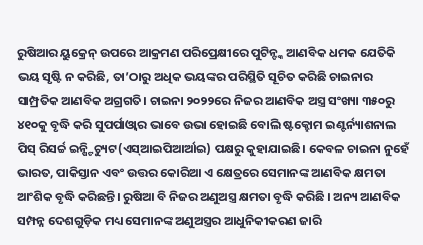ରୁଷିଆର ୟୁକ୍ରେନ୍ ଉପରେ ଆକ୍ରମଣ ପରିପ୍ରେକ୍ଷୀରେ ପୁଟିନ୍ଙ୍କ ଆଣବିକ ଧମକ ଯେତିକି ଭୟ ସୃଷ୍ଟି ନ କରିଛି, ତା’ଠାରୁ ଅଧିକ ଭୟଙ୍କର ପରିସ୍ଥିତି ସୂଚିତ କରିଛି ଚାଇନାର ସାମ୍ପ୍ରତିକ ଆଣବିକ ଅଗ୍ରଗତି। ଚାଇନା ୨୦୨୨ରେ ନିଜର ଆଣବିକ ଅସ୍ତ୍ର ସଂଖ୍ୟା ୩୫୦ରୁ ୪୧୦କୁ ବୃଦ୍ଧି କରି ସୁପର୍ପାଓ୍ବାର ଭାବେ ଉଭା ହୋଇଛି ବୋଲି ଷ୍ଟକ୍ହୋମ ଇଣ୍ଟର୍ନ୍ୟାଶନାଲ ପିସ୍ ରିସର୍ଚ୍ଚ ଇନ୍ଷ୍ଟିଚ୍ୟୁଟ(ଏସ୍ଆଇପିଆର୍ଆଇ) ପକ୍ଷରୁ କୁହାଯାଇଛି। କେବଳ ଚାଇନା ନୁହେଁ ଭାରତ, ପାକିସ୍ତାନ ଏବଂ ଉତ୍ତର କୋରିଆ ଏ କ୍ଷେତ୍ରରେ ସେମାନଙ୍କ ଆଣବିକ କ୍ଷମତା ଆଂଶିକ ବୃଦ୍ଧି କରିଛନ୍ତି। ରୁଷିଆ ବି ନିଜର ଅଣୁଅସ୍ତ୍ର କ୍ଷମତା ବୃଦ୍ଧି କରିଛି । ଅନ୍ୟ ଆଣବିକ ସମ୍ପନ୍ନ ଦେଶଗୁଡ଼ିକ ମଧ୍ୟ ସେମାନଙ୍କ ଅଣୁଅସ୍ତ୍ରର ଆଧୁନିକୀକରଣ ଜାରି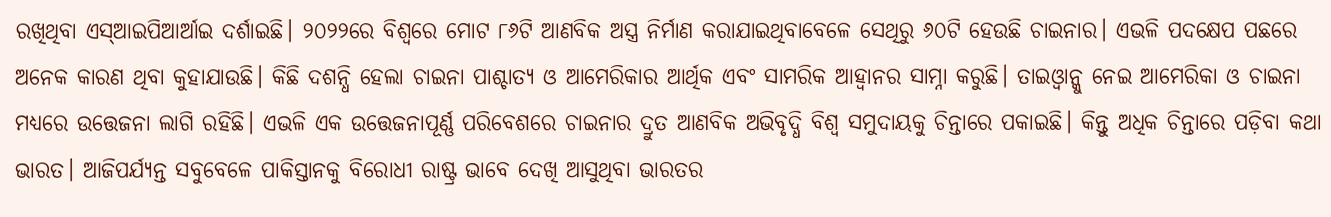ରଖିଥିବା ଏସ୍ଆଇପିଆର୍ଆଇ ଦର୍ଶାଇଛି। ୨୦୨୨ରେ ବିଶ୍ୱରେ ମୋଟ ୮୬ଟି ଆଣବିକ ଅସ୍ତ୍ର ନିର୍ମାଣ କରାଯାଇଥିବାବେଳେ ସେଥିରୁ ୬୦ଟି ହେଉଛି ଚାଇନାର। ଏଭଳି ପଦକ୍ଷେପ ପଛରେ ଅନେକ କାରଣ ଥିବା କୁହାଯାଉଛି। କିଛି ଦଶନ୍ଧି ହେଲା ଚାଇନା ପାଶ୍ଚାତ୍ୟ ଓ ଆମେରିକାର ଆର୍ଥିକ ଏବଂ ସାମରିକ ଆହ୍ବାନର ସାମ୍ନା କରୁଛି। ତାଇଓ୍ବାନ୍କୁ ନେଇ ଆମେରିକା ଓ ଚାଇନା ମଧ୍ୟରେ ଉତ୍ତେଜନା ଲାଗି ରହିଛି। ଏଭଳି ଏକ ଉତ୍ତେଜନାପୂର୍ଣ୍ଣ ପରିବେଶରେ ଚାଇନାର ଦ୍ରୁତ ଆଣବିକ ଅଭିବୃଦ୍ଧି ବିଶ୍ୱ ସମୁଦାୟକୁ ଚିନ୍ତାରେ ପକାଇଛି। କିନ୍ତୁ ଅଧିକ ଚିନ୍ତାରେ ପଡ଼ିବା କଥା ଭାରତ। ଆଜିପର୍ଯ୍ୟନ୍ତ ସବୁବେଳେ ପାକିସ୍ତାନକୁ ବିରୋଧୀ ରାଷ୍ଟ୍ର ଭାବେ ଦେଖି ଆସୁଥିବା ଭାରତର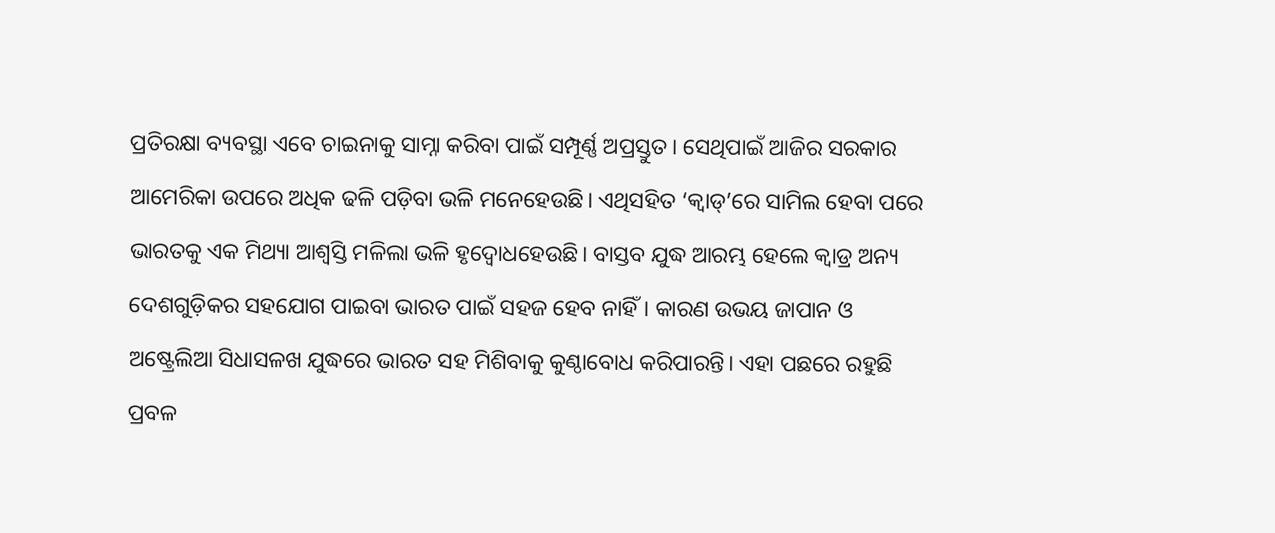ପ୍ରତିରକ୍ଷା ବ୍ୟବସ୍ଥା ଏବେ ଚାଇନାକୁ ସାମ୍ନା କରିବା ପାଇଁ ସମ୍ପୂର୍ଣ୍ଣ ଅପ୍ରସ୍ତୁତ। ସେଥିପାଇଁ ଆଜିର ସରକାର ଆମେରିକା ଉପରେ ଅଧିକ ଢଳି ପଡ଼ିବା ଭଳି ମନେହେଉଛି। ଏଥିସହିତ ‘କ୍ୱାଡ୍’ରେ ସାମିଲ ହେବା ପରେ ଭାରତକୁ ଏକ ମିଥ୍ୟା ଆଶ୍ୱସ୍ତି ମଳିଲା ଭଳି ହୃଦ୍ବୋଧହେଉଛି। ବାସ୍ତବ ଯୁଦ୍ଧ ଆରମ୍ଭ ହେଲେ କ୍ୱାଡ୍ର ଅନ୍ୟ ଦେଶଗୁଡ଼ିକର ସହଯୋଗ ପାଇବା ଭାରତ ପାଇଁ ସହଜ ହେବ ନାହିଁ। କାରଣ ଉଭୟ ଜାପାନ ଓ ଅଷ୍ଟ୍ରେଲିଆ ସିଧାସଳଖ ଯୁଦ୍ଧରେ ଭାରତ ସହ ମିଶିବାକୁ କୁଣ୍ଠାବୋଧ କରିପାରନ୍ତି। ଏହା ପଛରେ ରହୁଛି ପ୍ରବଳ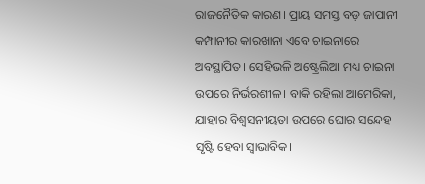ରାଜନୈତିକ କାରଣ। ପ୍ରାୟ ସମସ୍ତ ବଡ଼ ଜାପାନୀ କମ୍ପାନୀର କାରଖାନା ଏବେ ଚାଇନାରେ ଅବସ୍ଥାପିତ। ସେହିଭଳି ଅଷ୍ଟ୍ରେଲିଆ ମଧ୍ୟ ଚାଇନା ଉପରେ ନିର୍ଭରଶୀଳ। ବାକି ରହିଲା ଆମେରିକା, ଯାହାର ବିଶ୍ୱସନୀୟତା ଉପରେ ଘୋର ସନ୍ଦେହ ସୃଷ୍ଟି ହେବା ସ୍ବାଭାବିକ।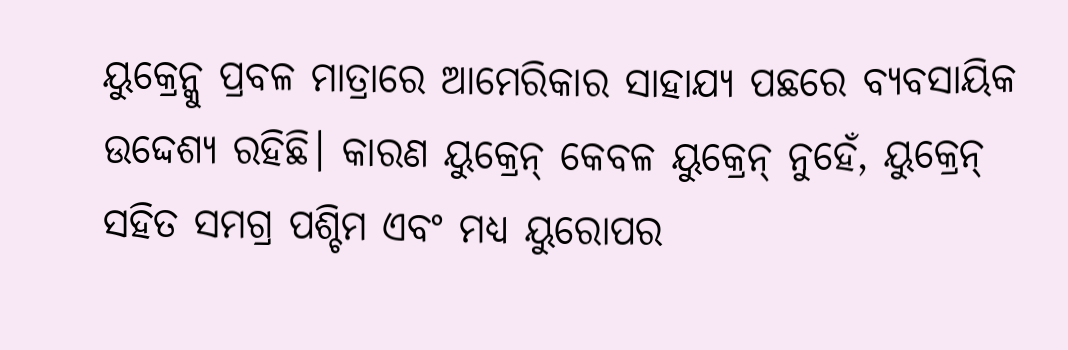ୟୁକ୍ରେନ୍କୁ ପ୍ରବଳ ମାତ୍ରାରେ ଆମେରିକାର ସାହାଯ୍ୟ ପଛରେ ବ୍ୟବସାୟିକ ଉଦ୍ଦେଶ୍ୟ ରହିଛି। କାରଣ ୟୁକ୍ରେନ୍ କେବଳ ୟୁକ୍ରେନ୍ ନୁହେଁ, ୟୁକ୍ରେନ୍ ସହିତ ସମଗ୍ର ପଶ୍ଚିମ ଏବଂ ମଧ୍ୟ ୟୁରୋପର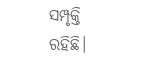ସମ୍ପୃକ୍ତି ରହିଛି।